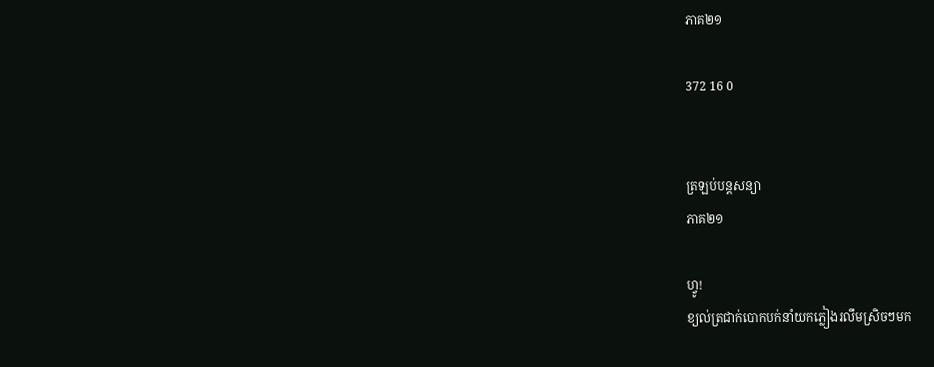ភាគ២១

372 16 0


ត្រឡប់បន្តសន្យា
ភាគ២១

ហ្វូ!
ខ្យល់ត្រជាក់បោកបក់នាំយកភ្លៀងរលឹមស្រិចៗមក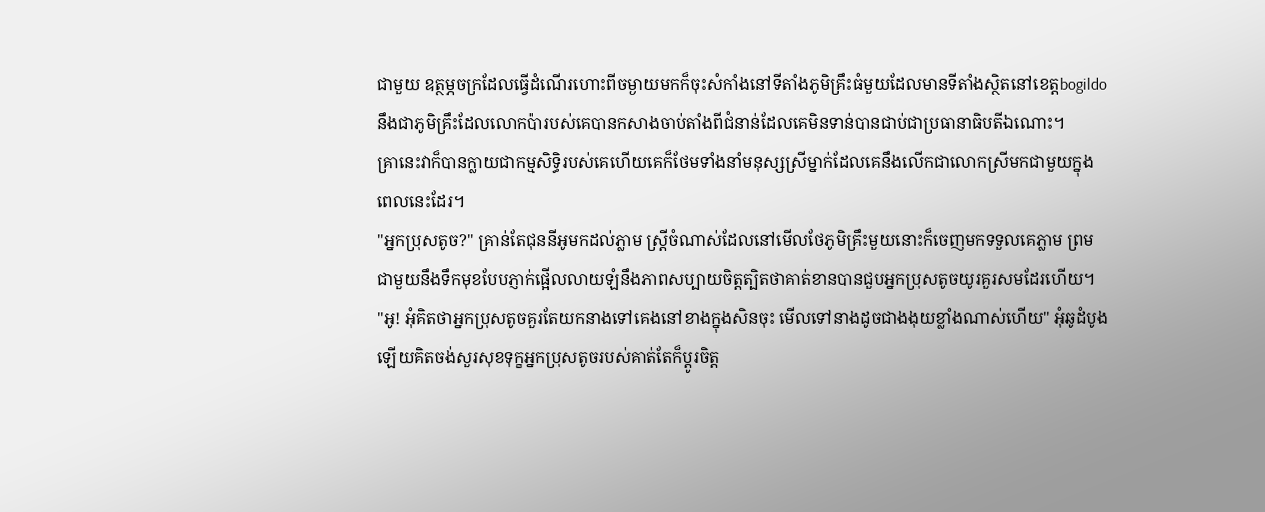ជាមួយ ឧត្ថម្ភចក្រដែលធ្វើដំណើរហោះពីចម្ងាយមកក៏ចុះសំកាំងនៅទីតាំងភូមិគ្រឹះធំមួយដែលមានទីតាំងស្ថិតនៅខេត្តbogildoនឹងជាភូមិគ្រឹះដែលលោកប៉ារបស់គេបានកសាងចាប់តាំងពីជំនាន់ដែលគេមិនទាន់បានជាប់ជាប្រធានាធិបតីឯណោះ។
គ្រានេះវាក៏បានក្លាយជាកម្មសិទ្ធិរបស់គេហើយគេក៏ថែមទាំងនាំមនុស្សស្រីម្នាក់ដែលគេនឹងលើកជាលោកស្រីមកជាមួយក្នុងពេលនេះដែរ។
"អ្នកប្រុសតូច?" គ្រាន់តែជុននីអូមកដល់ភ្លាម ស្ត្រីចំណាស់ដែលនៅមើលថែភូមិគ្រឹះមួយនោះក៏ចេញមកទទួលគេភ្លាម ព្រមជាមួយនឹងទឹកមុខបែបភ្ញាក់ផ្អើលលាយឡំនឹងភាពសប្បាយចិត្តត្បិតថាគាត់ខានបានជួបអ្នកប្រុសតូចយូរគួរសមដែរហើយ។
"អូ! អុំគិតថាអ្នកប្រុសតូចគួរតែយកនាងទៅគេងនៅខាងក្នុងសិនចុះ មើលទៅនាងដូចជាងងុយខ្លាំងណាស់ហើយ" អុំឆូដំបូងឡើយគិតចង់សួរសុខទុក្ខអ្នកប្រុសតូចរបស់គាត់តែក៏ប្ដូរចិត្ត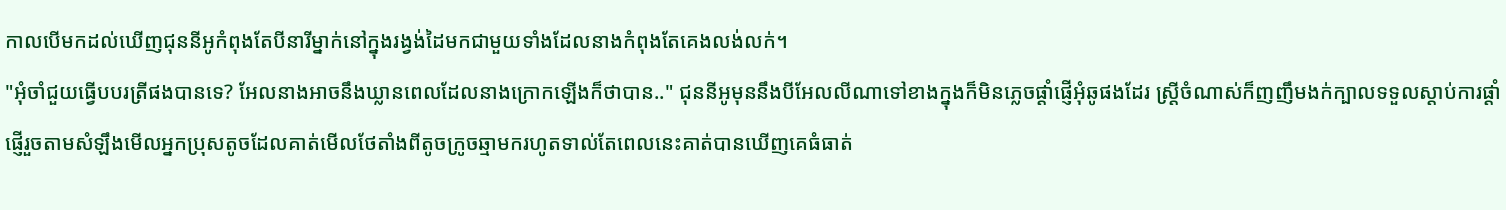កាលបើមកដល់ឃើញជុននីអូកំពុងតែបីនារីម្នាក់នៅក្នុងរង្វង់ដៃមកជាមួយទាំងដែលនាងកំពុងតែគេងលង់លក់។
"អុំចាំជួយធ្វើបបរត្រីផងបានទេ? អែលនាងអាចនឹងឃ្លានពេលដែលនាងក្រោកឡើងក៏ថាបាន.." ជុននីអូមុននឹងបីអែលលីណាទៅខាងក្នុងក៏មិនភ្លេចផ្ដាំផ្ញើអុំឆូផងដែរ ស្ត្រីចំណាស់ក៏ញញឹមងក់ក្បាលទទួលស្ដាប់ការផ្ដាំផ្ញើរួចតាមសំឡឹងមើលអ្នកប្រុសតូចដែលគាត់មើលថែតាំងពីតូចក្រូចឆ្មាមករហូតទាល់តែពេលនេះគាត់បានឃើញគេធំធាត់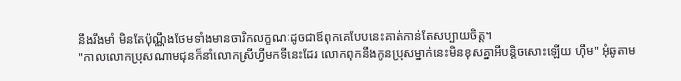នឹងរឹងមាំ មិនតែប៉ុណ្ណឹងថែមទាំងមានចារិកលក្ខណៈដូចជាឪពុកគេបែបនេះគាត់កាន់តែសប្បាយចិត្ត។
"កាលលោកប្រុសណាមជុនក៏នាំលោកស្រីហ្វីមកទីនេះដែរ លោកពុកនឹងកូនប្រុសម្នាក់នេះមិនខុសគ្នាអីបន្តិចសោះឡើយ ហ៊ឹម" អុំឆូតាម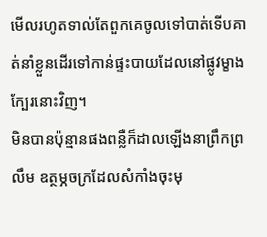មើលរហូតទាល់តែពួកគេចូលទៅបាត់ទើបគាត់នាំខ្លួនដើរទៅកាន់ផ្ទះបាយដែលនៅផ្លូវម្ខាងក្បែរនោះវិញ។
មិនបានប៉ុន្មានផងពន្លឺក៏ដាលឡើងនាព្រឹកព្រលឹម ឧត្ថម្ភចក្រដែលសំកាំងចុះមុ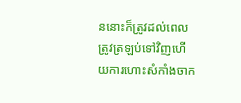ននោះក៏ត្រូវដល់ពេលត្រូវត្រឡប់ទៅវិញហើយការហោះសំកាំងចាក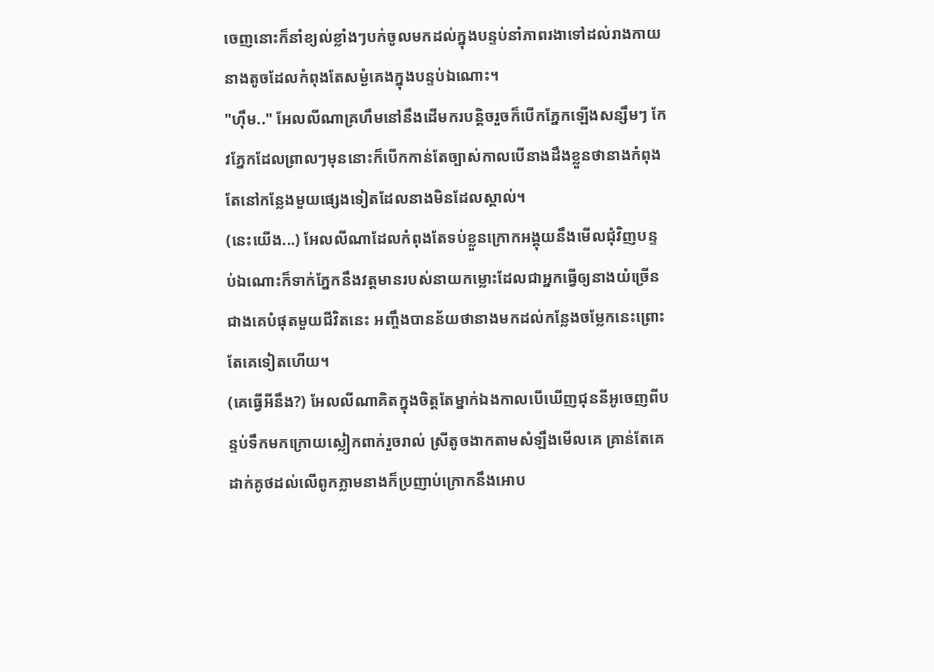ចេញនោះក៏នាំខ្យល់ខ្លាំងៗបក់ចូលមកដល់ក្នុងបន្ទប់នាំភាពរងាទៅដល់រាងកាយនាងតូចដែលកំពុងតែសម្ងំគេងក្នុងបន្ទប់ឯណោះ។
"ហ៊ឹម.." អែលលីណាគ្រហឹមនៅនឹងដើមករបន្តិចរួចក៏បើកភ្នែកឡើងសន្សឹមៗ កែវភ្នែកដែលព្រាលៗមុននោះក៏បើកកាន់តែច្បាស់កាលបើនាងដឹងខ្លួនថានាងកំពុងតែនៅកន្លែងមួយផ្សេងទៀតដែលនាងមិនដែលស្គាល់។
(នេះយើង...) អែលលីណាដែលកំពុងតែទប់ខ្លួនក្រោកអង្គុយនឹងមើលជុំវិញបន្ទប់ឯណោះក៏ទាក់ភ្នែកនឹងវត្តមានរបស់នាយកម្លោះដែលជាអ្នកធ្វើឲ្យនាងយំច្រើនជាងគេបំផុតមួយជីវិតនេះ អញ្ចឹងបានន័យថានាងមកដល់កន្លែងចម្លែកនេះព្រោះតែគេទៀតហើយ។
(គេធ្វើអីនឹង?) អែលលីណាគិតក្នុងចិត្តតែម្នាក់ឯងកាលបើឃើញជុននីអូចេញពីបន្ទប់ទឹកមកក្រោយស្លៀកពាក់រួចរាល់ ស្រីតូចងាកតាមសំឡឹងមើលគេ គ្រាន់តែគេដាក់គូថដល់លើពូកភ្លាមនាងក៏ប្រញាប់ក្រោកនឹងអោប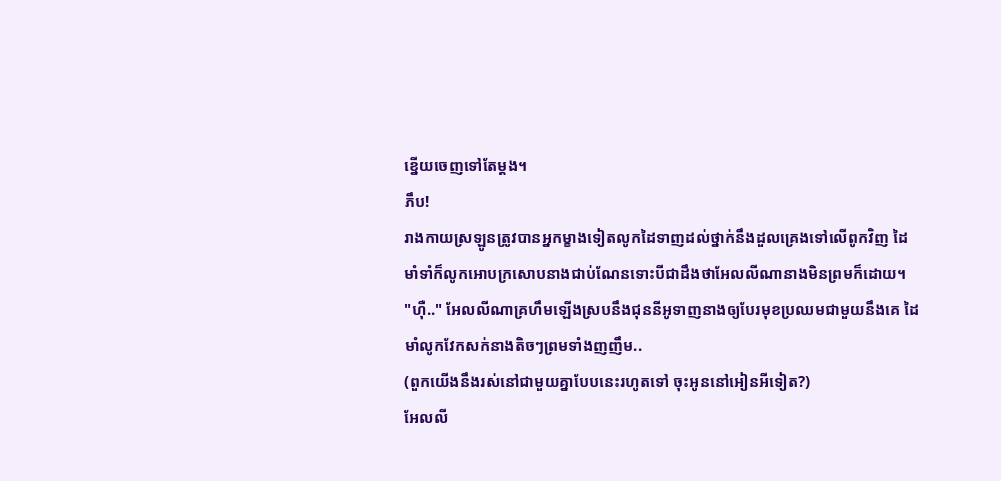ខ្នើយចេញទៅតែម្ដង។
ភឹប!
រាងកាយស្រឡូនត្រូវបានអ្នកម្ខាងទៀតលូកដៃទាញដល់ថ្នាក់នឹងដួលគ្រេងទៅលើពូកវិញ ដៃមាំទាំក៏លូកអោបក្រសោបនាងជាប់ណែនទោះបីជាដឹងថាអែលលីណានាងមិនព្រមក៏ដោយ។
"ហ៊ឺ.." អែលលីណាគ្រហឹមឡើងស្របនឹងជុននីអូទាញនាងឲ្យបែរមុខប្រឈមជាមួយនឹងគេ ដៃមាំលូកវែកសក់នាងតិចៗព្រមទាំងញញឹម..
(ពួកយើងនឹងរស់នៅជាមួយគ្នាបែបនេះរហូតទៅ ចុះអូននៅអៀនអីទៀត?)
អែលលី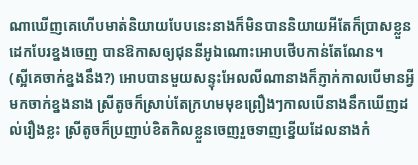ណាឃើញគេហើបមាត់និយាយបែបនេះនាងក៏មិនបាននិយាយអីតែក៏ប្រាសខ្លួនដេកបែរខ្នងចេញ បានឱកាសឲ្យជុននីអូឯណោះអោបថើបកាន់តែណែន។
(ស្អីគេចាក់ខ្នងនឹង?) អោបបានមួយសន្ទុះអែលលីណានាងក៏ភ្ញាក់កាលបើមានអ្វីមកចាក់ខ្នងនាង ស្រីតូចក៏ស្រាប់តែក្រហមមុខព្រឿងៗកាលបើនាងនឹកឃើញដល់រឿងខ្លះ ស្រីតូចក៏ប្រញាប់ខិតកិលខ្លួនចេញរួចទាញខ្នើយដែលនាងកំ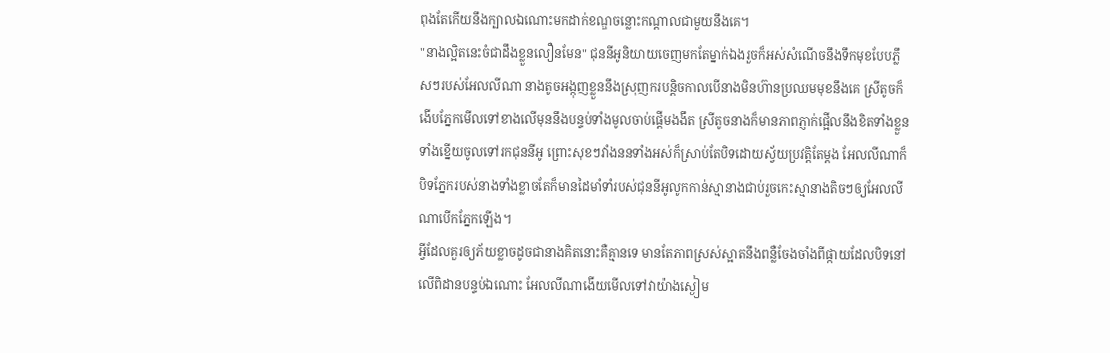ពុងតែកើយនឹងក្បាលឯណោះមកដាក់ខណ្ឌចន្លោះកណ្ដាលជាមួយនឹងគេ។
"នាងល្អិតនេះចំជាដឹងខ្លួនលឿនមែន" ជុននីអូនិយាយចេញមកតែម្នាក់ឯងរួចក៏អស់សំណើចនឹងទឹកមុខបែបភ្លឹសៗរបស់អែលលីណា នាងតូចអង្កុញខ្លួននឹងស្រុញករបន្តិចកាលបើនាងមិនហ៊ានប្រឈមមុខនឹងគេ ស្រីតូចក៏ងើបភ្នែកមើលទៅខាងលើមុននឹងបន្ទប់ទាំងមូលចាប់ផ្ដើមងងឹត ស្រីតូចនាងក៏មានភាពភ្ញាក់ផ្អើលនឹងខិតទាំងខ្លួនទាំងខ្នើយចូលទៅរកជុននីអូ ព្រោះសុខៗវាំងននទាំងអស់ក៏ស្រាប់តែបិទដោយស្វ័យប្រវត្តិតែម្ដង អែលលីណាក៏បិទភ្នែករបស់នាងទាំងខ្លាចតែក៏មានដៃមាំទាំរបស់ជុននីអូលូកកាន់ស្មានាងជាប់រួចកេះស្មានាងតិចៗឲ្យអែលលីណាបើកភ្នែកឡើង។
អ្វីដែលគួរឲ្យភ័យខ្លាចដូចជានាងគិតនោះគឺគ្មានទេ មានតែភាពស្រស់ស្អាតនឹងពន្លឺចែងចាំងពីផ្កាយដែលបិទនៅលើពិដានបន្ទប់ឯណោះ អែលលីណាងើយមើលទៅវាយ៉ាងស្ងៀម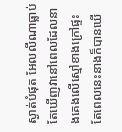ស្ងាត់បំផុត អែលលីណាធ្លាប់តែឃើញវានៅពេលដែលនាងគេងលើស្មៅខាងក្រៅផ្ទះ តែពេលនេះនាងក៏បានឃើ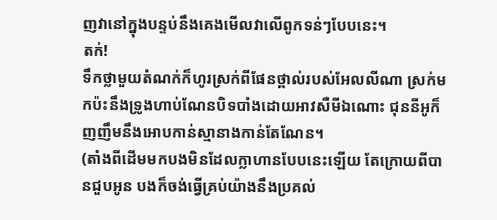ញវានៅក្នុងបន្ទប់នឹងគេងមើលវាលើពូកទន់ៗបែបនេះ។
តក់!
ទឹកថ្លាមួយតំណក់ក៏ហូរស្រក់ពីផែនថ្ពាល់របស់អែលលីណា ស្រក់មកប៉ះនឹងទ្រូងហាប់ណែនបិទបាំងដោយអាវសឺមីឯណោះ ជុននីអូក៏ញញឹមនឹងអោបកាន់ស្មានាងកាន់តែណែន។
(តាំងពីដើមមកបងមិនដែលក្លាហានបែបនេះឡើយ តែក្រោយពីបានជួបអូន បងក៏ចង់ធ្វើគ្រប់យ៉ាងនឹងប្រគល់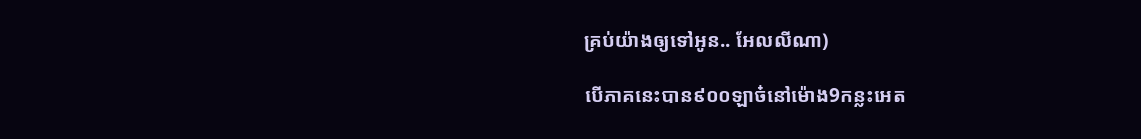គ្រប់យ៉ាងឲ្យទៅអូន.. អែលលីណា)

បើភាគនេះបាន៩០០ឡាច៎នៅម៉ោង9កន្លះអេត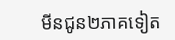មីនជូន២ភាគទៀត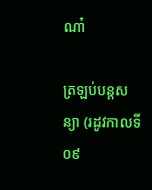ណា៎

ត្រឡប់បន្តសន្យា (រដូវកាលទី០៩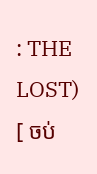: THE LOST) [ ចប់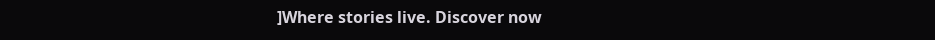]Where stories live. Discover now